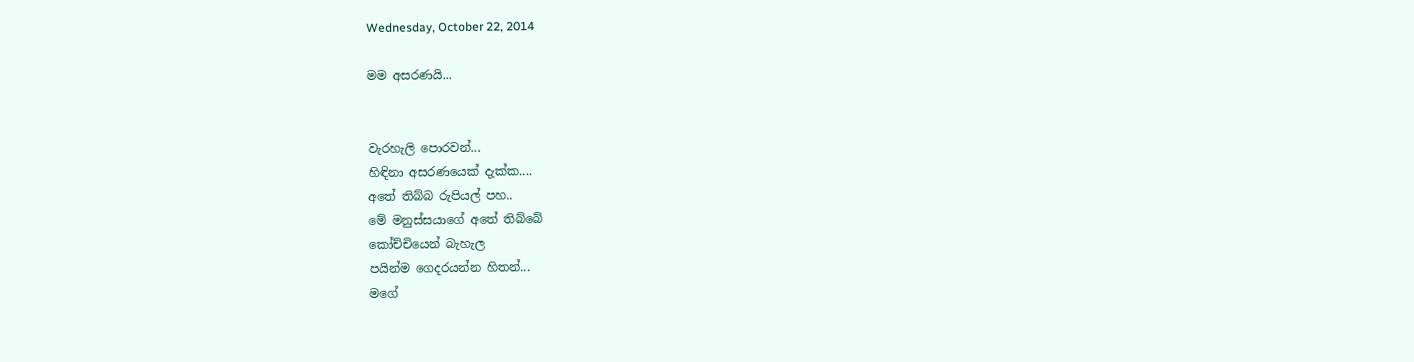Wednesday, October 22, 2014

මම අසරණයි...


වැරහැලි පොරවන්...
හිඳිනා අසරණයෙක් දැක්ක....
අතේ තිබ්බ රුපියල් පහ..
මේ මනුස්සයාගේ අතේ තිබ්බේ
කෝච්චියෙන් බැහැල
පයින්ම ගෙදරයන්න හිතන්...
මගේ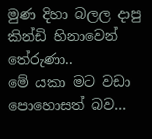මුණ දිහා බලල දාපු
කින්ඩි හිනාවෙන් තේරුණා..
මේ යකා මට වඩා පොහොසත් බව...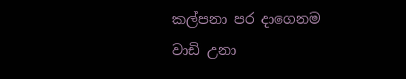කල්පනා පර දාගෙනම
වාඩි උනා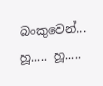බංකුවෙන්...
හූ..... හූ.....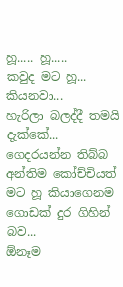හූ..... හූ.....
කවුද මට හූ... කියනවා...
හැරිලා බලද්දී තමයි දැක්කේ...
ගෙදරයන්න තිබ්බ
අන්තිම කෝච්චියත්
මට හූ කියාගෙනම
ගොඩක් දුර ගිහින් බව...
ඕනෑම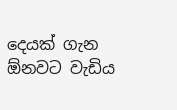දෙයක් ගැන
ඕනවට වැඩිය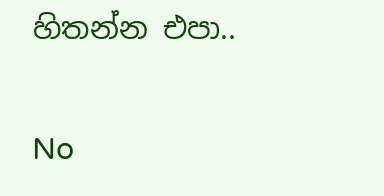හිතන්න එපා..

No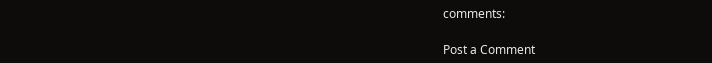comments:

Post a Comment